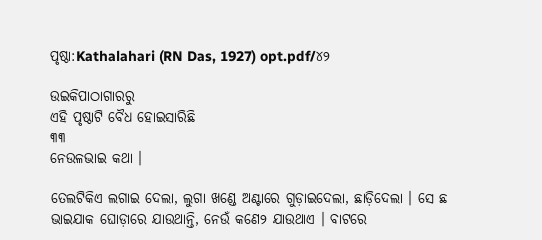ପୃଷ୍ଠା:Kathalahari (RN Das, 1927) opt.pdf/୪୨

ଉଇକିପାଠାଗାର‌ରୁ
ଏହି ପୃଷ୍ଠାଟି ବୈଧ ହୋଇସାରିଛି
୩୩
ନେଉଳଭାଇ କଥା ।

ତେଲଟିକିଏ ଲଗାଇ ଦେଲା, ଲୁଗା ଖଣ୍ଡେ ଅଣ୍ଟାରେ ଗୁଡ଼ାଇଦେଲା, ଛାଡ଼ିଦେଲା । ସେ ଛ ଭାଇଯାକ ଘୋଡ଼ାରେ ଯାଉଥାନ୍ତି, ନେଉଁ କଣେ୨ ଯାଉଥାଏ । ବାଟରେ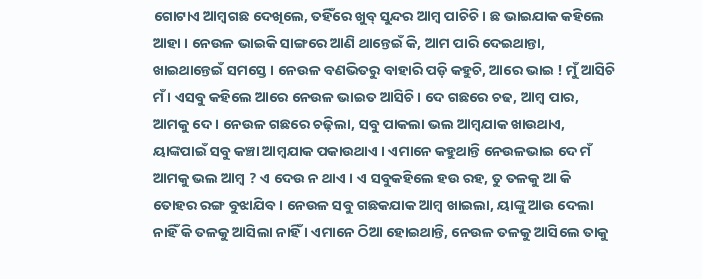ଗୋଟାଏ ଆମ୍ବଗଛ ଦେଖିଲେ, ତହିଁରେ ଖୁବ୍ ସୁନ୍ଦର ଆମ୍ବ ପାଚିଚି । ଛ ଭାଇଯାକ କହିଲେ ଆହା । ନେଉଳ ଭାଇକି ସାଙ୍ଗରେ ଆଣି ଥାନ୍ତେଇଁ କି, ଆମ ପାରି ଦେଇଥାନ୍ତା, ଖାଇଥାନ୍ତେଇଁ ସମସ୍ତେ । ନେଉଳ ବଣଭିତରୁ ବାହାରି ପଡ଼ି କହୁଚି, ଆରେ ଭାଇ ! ମୁଁ ଆସିଚି ମଁ । ଏସବୁ କହିଲେ ଆରେ ନେଉଳ ଭାଇତ ଆସିଚି । ଦେ ଗଛରେ ଚଢ, ଆମ୍ବ ପାର, ଆମକୁ ଦେ । ନେଉଳ ଗଛରେ ଚଢ଼ିଲା, ସବୁ ପାକଲା ଭଲ ଆମ୍ବଯାକ ଖାଉଥାଏ, ୟାଙ୍କପାଇଁ ସବୁ କଞ୍ଚା ଆମ୍ବଯାକ ପକାଉଥାଏ । ଏମାନେ କହୁଥାନ୍ତି ନେଉଳଭାଇ ଦେ ମଁ ଆମକୁ ଭଲ ଆମ୍ବ ? ଏ ଦେଉ ନ ଥାଏ । ଏ ସବୁକ‌ହିଲେ ହଉ ରହ, ତୁ ତଳକୁ ଆ କି ତୋହର ରଙ୍ଗ ବୁଝାଯିବ । ନେଉଳ ସବୁ ଗଛକ‌ଯାକ ଆମ୍ବ ଖାଇଲା, ୟାଙ୍କୁ ଆଉ ଦେଲା ନାହିଁ କି ତଳକୁ ଆସିଲା ନାହିଁ । ଏମାନେ ଠିଆ ହୋଇଥାନ୍ତି, ନେଉଳ ତଳକୁ ଆସିଲେ ତାକୁ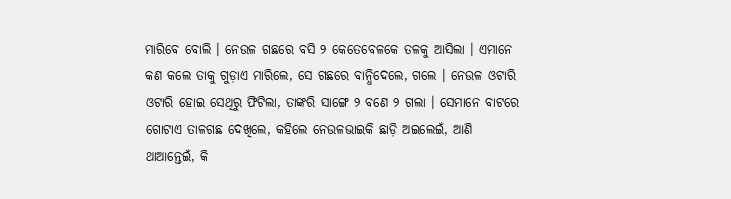ମାରିବେ ବୋଲି । ନେଉଳ ଗଛରେ ବସି ୨ କେତେବେଳକେ ତଳକୁ ଆସିଲା । ଏମାନେ କଣ କଲେ ତାକୁ ଗୁଡ଼ାଏ ମାରିଲେ, ସେ ଗଛରେ ବାନ୍ଧିଦେଲେ, ଗଲେ । ନେଉଳ ଓଟାରି ଓଟାରି ହୋଇ ସେଥିରୁ ଫିଟିଲା, ତାଙ୍କରି ସାଙ୍ଗେ ୨ ବଣେ ୨ ଗଲା । ସେମାନେ ବାଟରେ ଗୋଟାଏ ତାଳଗଛ ଦେଖିଲେ, କ‌ହିଲେ ନେଉଳଭାଇକି ଛାଡ଼ି ଅଇଲେଇଁ, ଆଣି ଥାଆନ୍ତେଇଁ, କି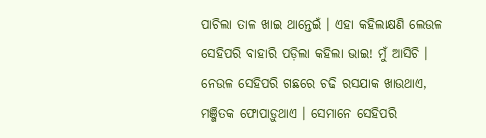ପାଚିଲା ତାଳ ଖାଇ ଥାନ୍ତେଇଁ । ଏହା କ‌ହିଲାକ୍ଷଣି ଲେଉଳ ସେହିପରି ବାହାରି ପଡ଼ିଲା କ‌ହିଲା ଭାଇ! ମୁଁ ଆସିଚି । ନେଉଳ ସେହିପରି ଗଛରେ ଚଢି ରସଯାକ ଖାଉଥାଏ, ମଞ୍ଜିତକ ଫୋପାଡ଼ୁଥାଏ । ସେମାନେ ସେହିପରି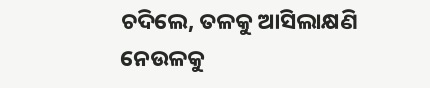ଚଦିଲେ, ତଳକୁ ଆସିଲାକ୍ଷଣି ନେଉଳକୁ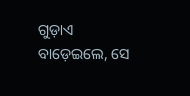ଗୁଡ଼ାଏ ବାଡ଼େଇଲେ, ସେ